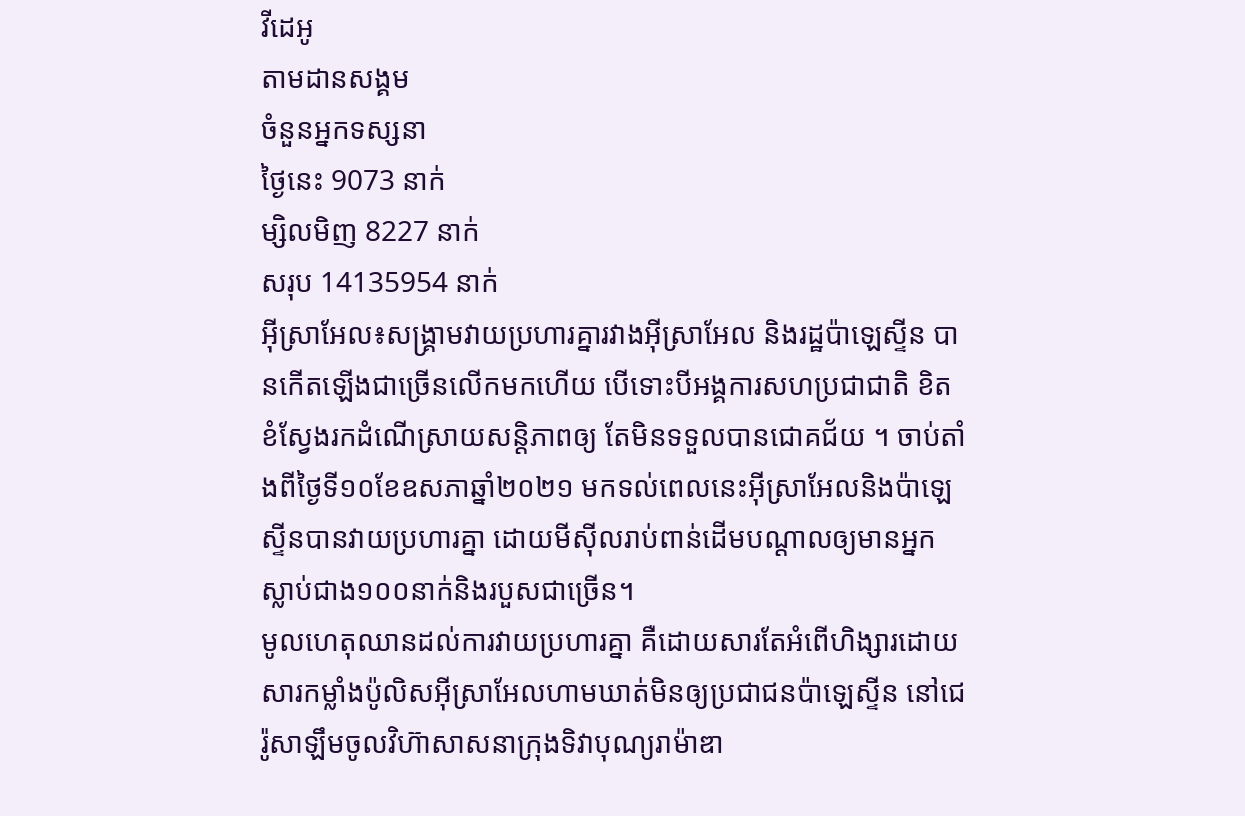វីដេអូ
តាមដានសង្គម
ចំនួនអ្នកទស្សនា
ថ្ងៃនេះ 9073 នាក់
ម្សិលមិញ 8227 នាក់
សរុប 14135954 នាក់
អ៊ីស្រាអែល៖សង្គ្រាមវាយប្រហារគ្នារវាងអ៊ីស្រាអែល និងរដ្ឋប៉ាឡេស្ទីន បានកើតឡើងជាច្រើនលើកមកហើយ បើទោះបីអង្គការសហប្រជាជាតិ ខិតខំស្វែងរកដំណើស្រាយសន្តិភាពឲ្យ តែមិនទទួលបានជោគជ័យ ។ ចាប់តាំងពីថ្ងៃទី១០ខែឧសភាឆ្នាំ២០២១ មកទល់ពេលនេះអ៊ីស្រាអែលនិងប៉ាឡេស្ទីនបានវាយប្រហារគ្នា ដោយមីស៊ីលរាប់ពាន់ដើមបណ្តាលឲ្យមានអ្នកស្លាប់ជាង១០០នាក់និងរបួសជាច្រើន។
មូលហេតុឈានដល់ការវាយប្រហារគ្នា គឺដោយសារតែអំពើហិង្សារដោយសារកម្លាំងប៉ូលិសអ៊ីស្រាអែលហាមឃាត់មិនឲ្យប្រជាជនប៉ាឡេស្ទីន នៅជេរ៉ូសាឡឹមចូលវិហ៊ាសាសនាក្រុងទិវាបុណ្យរាម៉ាឌា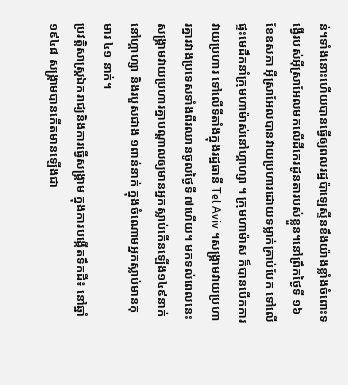ន់។ទាំងនោះហើយបានធ្វើឲ្យពលរដ្ឋប៉ាឡេស្ទីនខឹងយ៉ាងខ្លាំងចំពោះទង្វើរបស់អ៊ីស្រាអែលមកលើដីកេរដូនតារបស់ខ្លួន។នៅព្រឹកថ្ងៃទី ១៦ខែឧសភា អ៊ីស្រាអែលបានវាយប្រហារដោយទម្លាក់គ្រាប់បែក ទៅលើផ្ទះមេដឹកនាំក្រុមហាម៉ាស់នៅហ្គាហ្សា ។ ក្រុមហាម៉ាស ក៏បានបើកការវាយប្រហារ ទៅលើទីតាំងក្នុងរដ្ឋធានី Tel Aviv ។សង្គ្រាមវាយប្រហារគ្នារវាងប្រទេសទាំងពីរឈានចូលថ្ងៃទី ៧ហើយ។ មកទល់ពេលនេះសង្គ្រាមវាយប្រហារគ្នាបណ្តាលឲ្យមានអ្នកស្លាប់កើនឡើង១៤៩នាក់ នៅហ្គាហ្សា និងរបួសជាង ១ពាន់នាក់ ក្នុងចំណោមអ្នកស្លាប់មានកុមារ ៤១ នាក់។
ប្រវត្តិសាស្ត្រឯករាជ្យនិងការធ្វើសង្គ្រាម ក្នុងការបង្កើតទឹកដី៖ នៅឆ្នាំ១៩៤៨ សង្គ្រាមបានកើតមានឡើងជា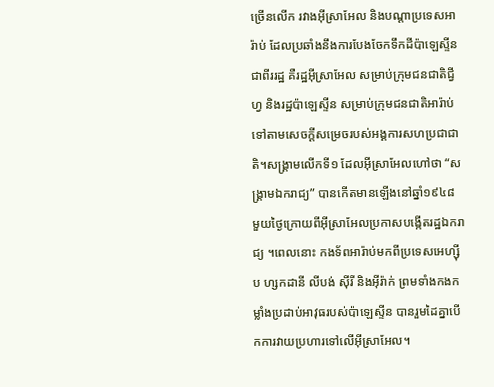ច្រើនលើក រវាងអ៊ីស្រាអែល និងបណ្តាប្រទេសអារ៉ាប់ ដែលប្រឆាំងនឹងការបែងចែកទឹកដីប៉ាឡេស្ទីនជាពីររដ្ឋ គឺរដ្ឋអ៊ីស្រាអែល សម្រាប់ក្រុមជនជាតិជ្វីហ្វ និងរដ្ឋប៉ាឡេស្ទីន សម្រាប់ក្រុមជនជាតិអារ៉ាប់ ទៅតាមសេចក្តីសម្រេចរបស់អង្គការសហប្រជាជាតិ។សង្គ្រាមលើកទី១ ដែលអ៊ីស្រាអែលហៅថា “សង្គ្រាមឯករាជ្យ” បានកើតមានឡើងនៅឆ្នាំ១៩៤៨ មួយថ្ងៃក្រោយពីអ៊ីស្រាអែលប្រកាសបង្កើតរដ្ឋឯករាជ្យ ។ពេលនោះ កងទ័ពអារ៉ាប់មកពីប្រទេសអេហ្ស៊ីប ហ្សកដានី លីបង់ ស៊ីរី និងអ៊ីរ៉ាក់ ព្រមទាំងកងកម្លាំងប្រដាប់អាវុធរបស់ប៉ាឡេស្ទីន បានរួមដៃគ្នាបើកការវាយប្រហារទៅលើអ៊ីស្រាអែល។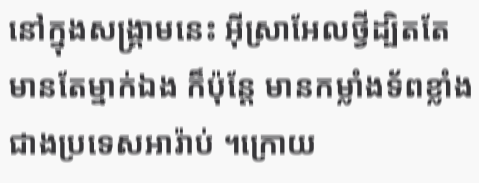នៅក្នុងសង្គ្រាមនេះ អ៊ីស្រាអែលថ្វីដ្បិតតែមានតែម្នាក់ឯង ក៏ប៉ុន្តែ មានកម្លាំងទ័ពខ្លាំងជាងប្រទេសអារ៉ាប់ ។ក្រោយ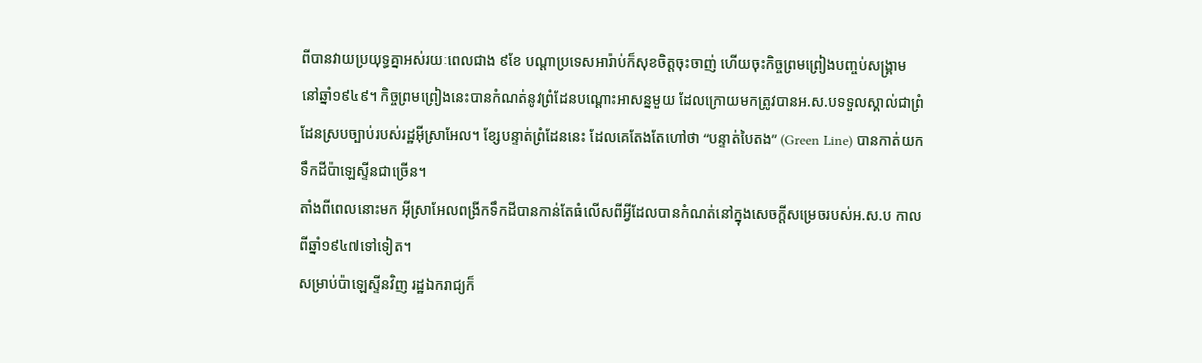ពីបានវាយប្រយុទ្ធគ្នាអស់រយៈពេលជាង ៩ខែ បណ្តាប្រទេសអារ៉ាប់ក៏សុខចិត្តចុះចាញ់ ហើយចុះកិច្ចព្រមព្រៀងបញ្ចប់សង្គ្រាម នៅឆ្នាំ១៩៤៩។ កិច្ចព្រមព្រៀងនេះបានកំណត់នូវព្រំដែនបណ្តោះអាសន្នមួយ ដែលក្រោយមកត្រូវបានអ.ស.បទទួលស្គាល់ជាព្រំដែនស្របច្បាប់របស់រដ្ឋអ៊ីស្រាអែល។ ខ្សែបន្ទាត់ព្រំដែននេះ ដែលគេតែងតែហៅថា “បន្ទាត់បៃតង” (Green Line) បានកាត់យកទឹកដីប៉ាឡេស្ទីនជាច្រើន។
តាំងពីពេលនោះមក អ៊ីស្រាអែលពង្រីកទឹកដីបានកាន់តែធំលើសពីអ្វីដែលបានកំណត់នៅក្នុងសេចក្តីសម្រេចរបស់អ.ស.ប កាលពីឆ្នាំ១៩៤៧ទៅទៀត។
សម្រាប់ប៉ាឡេស្ទីនវិញ រដ្ឋឯករាជ្យក៏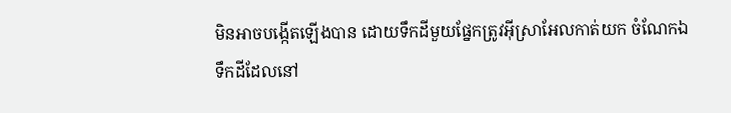មិនអាចបង្កើតឡើងបាន ដោយទឹកដីមួយផ្នែកត្រូវអ៊ីស្រាអែលកាត់យក ចំណែកឯទឹកដីដែលនៅ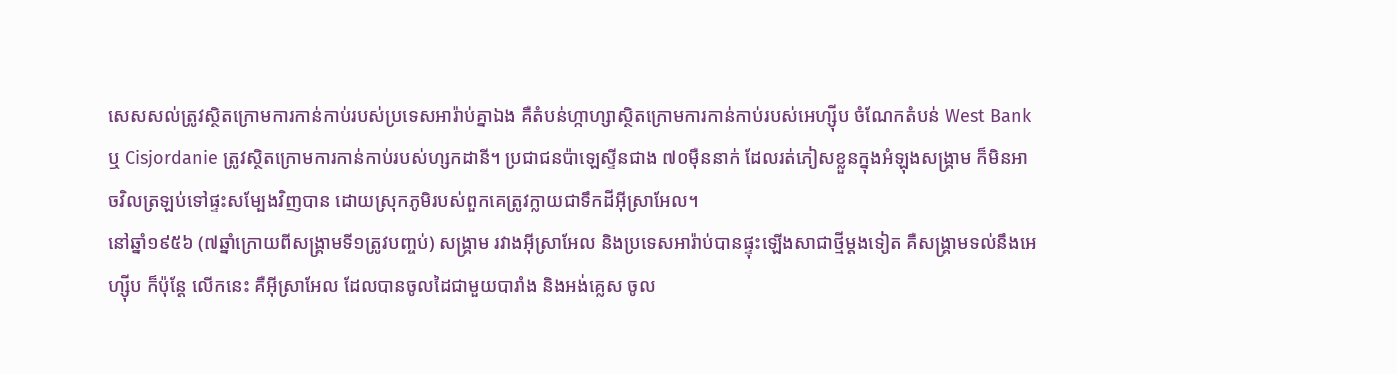សេសសល់ត្រូវស្ថិតក្រោមការកាន់កាប់របស់ប្រទេសអារ៉ាប់គ្នាឯង គឺតំបន់ហ្កាហ្សាស្ថិតក្រោមការកាន់កាប់របស់អេហ្ស៊ីប ចំណែកតំបន់ West Bank ឬ Cisjordanie ត្រូវស្ថិតក្រោមការកាន់កាប់របស់ហ្សកដានី។ ប្រជាជនប៉ាឡេស្ទីនជាង ៧០ម៉ឺននាក់ ដែលរត់ភៀសខ្លួនក្នុងអំឡុងសង្គ្រាម ក៏មិនអាចវិលត្រឡប់ទៅផ្ទះសម្បែងវិញបាន ដោយស្រុកភូមិរបស់ពួកគេត្រូវក្លាយជាទឹកដីអ៊ីស្រាអែល។
នៅឆ្នាំ១៩៥៦ (៧ឆ្នាំក្រោយពីសង្គ្រាមទី១ត្រូវបញ្ចប់) សង្គ្រាម រវាងអ៊ីស្រាអែល និងប្រទេសអារ៉ាប់បានផ្ទុះឡើងសាជាថ្មីម្តងទៀត គឺសង្គ្រាមទល់នឹងអេហ្ស៊ីប ក៏ប៉ុន្តែ លើកនេះ គឺអ៊ីស្រាអែល ដែលបានចូលដៃជាមួយបារាំង និងអង់គ្លេស ចូល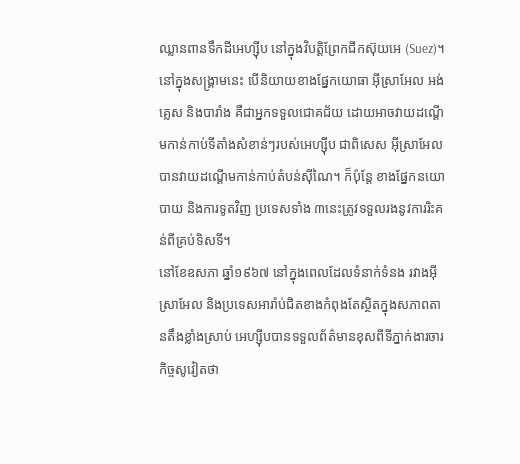ឈ្លានពានទឹកដីអេហ្ស៊ីប នៅក្នុងវិបត្តិព្រែកជីកស៊ុយអេ (Suez)។
នៅក្នុងសង្គ្រាមនេះ បើនិយាយខាងផ្នែកយោធា អ៊ីស្រាអែល អង់គ្លេស និងបារាំង គឺជាអ្នកទទួលជោគជ័យ ដោយអាចវាយដណ្តើមកាន់កាប់ទីតាំងសំខាន់ៗរបស់អេហ្ស៊ីប ជាពិសេស អ៊ីស្រាអែលបានវាយដណ្តើមកាន់កាប់តំបន់ស៊ីណៃ។ ក៏ប៉ុន្តែ ខាងផ្នែកនយោបាយ និងការទូតវិញ ប្រទេសទាំង ៣នេះត្រូវទទួលរងនូវការរិះគន់ពីគ្រប់ទិសទី។
នៅខែឧសភា ឆ្នាំ១៩៦៧ នៅក្នុងពេលដែលទំនាក់ទំនង រវាងអ៊ីស្រាអែល និងប្រទេសអារ៉ាប់ជិតខាងកំពុងតែស្ថិតក្នុងសភាពតានតឹងខ្លាំងស្រាប់ អេហ្ស៊ីបបានទទួលព័ត៌មានខុសពីទីភ្នាក់ងារចារកិច្ចសូវៀតថា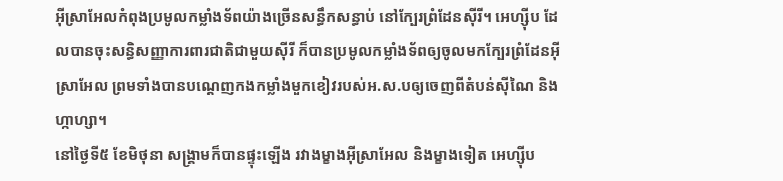អ៊ីស្រាអែលកំពុងប្រមូលកម្លាំងទ័ពយ៉ាងច្រើនសន្ធឹកសន្ធាប់ នៅក្បែរព្រំដែនស៊ីរី។ អេហ្ស៊ីប ដែលបានចុះសន្ធិសញ្ញាការពារជាតិជាមួយស៊ីរី ក៏បានប្រមូលកម្លាំងទ័ពឲ្យចូលមកក្បែរព្រំដែនអ៊ីស្រាអែល ព្រមទាំងបានបណ្តេញកងកម្លាំងមួកខៀវរបស់អ.ស.បឲ្យចេញពីតំបន់ស៊ីណៃ និងហ្កាហ្សា។
នៅថ្ងៃទី៥ ខែមិថុនា សង្គ្រាមក៏បានផ្ទុះឡើង រវាងម្ខាងអ៊ីស្រាអែល និងម្ខាងទៀត អេហ្ស៊ីប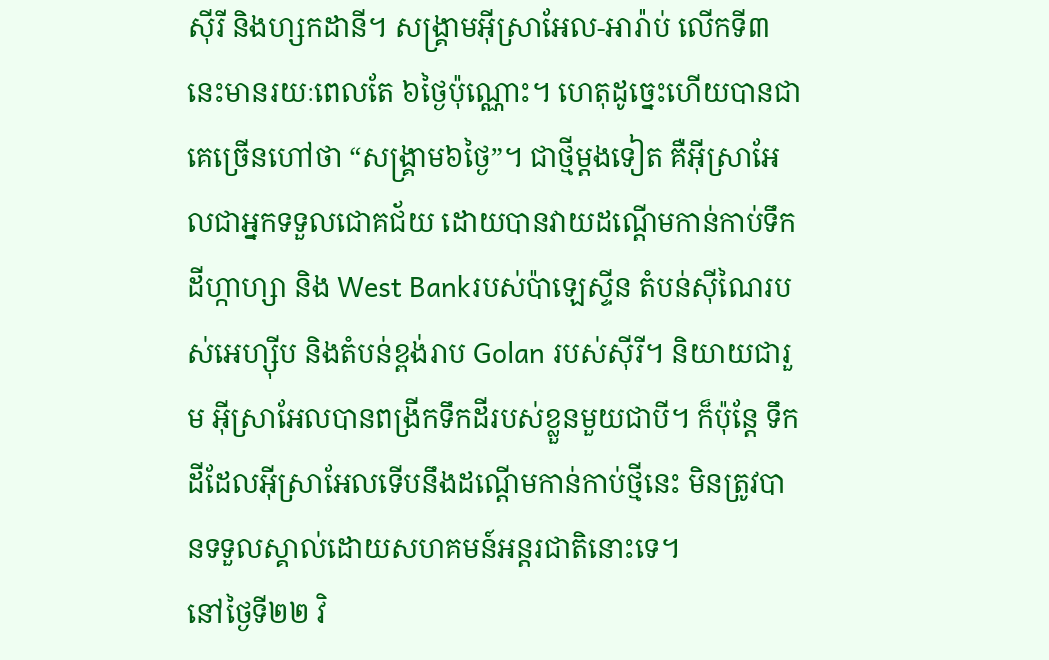ស៊ីរី និងហ្សកដានី។ សង្គ្រាមអ៊ីស្រាអែល-អារ៉ាប់ លើកទី៣នេះមានរយៈពេលតែ ៦ថ្ងៃប៉ុណ្ណោះ។ ហេតុដូច្នេះហើយបានជាគេច្រើនហៅថា “សង្គ្រាម៦ថ្ងៃ”។ ជាថ្មីម្តងទៀត គឺអ៊ីស្រាអែលជាអ្នកទទួលជោគជ័យ ដោយបានវាយដណ្តើមកាន់កាប់ទឹកដីហ្កាហ្សា និង West Bankរបស់ប៉ាឡេស្ទីន តំបន់ស៊ីណៃរបស់អេហ្ស៊ីប និងតំបន់ខ្ពង់រាប Golan របស់ស៊ីរី។ និយាយជារួម អ៊ីស្រាអែលបានពង្រីកទឹកដីរបស់ខ្លួនមួយជាបី។ ក៏ប៉ុន្តែ ទឹកដីដែលអ៊ីស្រាអែលទើបនឹងដណ្តើមកាន់កាប់ថ្មីនេះ មិនត្រូវបានទទួលស្គាល់ដោយសហគមន៍អន្តរជាតិនោះទេ។
នៅថ្ងៃទី២២ វិ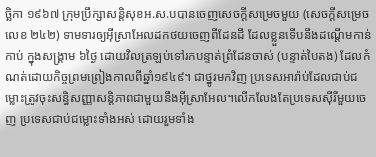ច្ឆិកា ១៩៦៧ ក្រុមប្រឹក្សាសន្តិសុខអ.ស.បបានចេញសេចក្តីសម្រេចមួយ (សេចក្តីសម្រេចលេខ ២៤២) ទាមទារឲ្យអ៊ីស្រាអែលដកថយចេញពីដែនដី ដែលខ្លួនទើបនឹងដណ្តើមកាន់កាប់ ក្នុងសង្គ្រាម ៦ថ្ងៃ ដោយវិលត្រឡប់ទៅរកបន្ទាត់ព្រំដែនចាស់ (បន្ទាត់បៃតង) ដែលកំណត់ដោយកិច្ចព្រមព្រៀងកាលពីឆ្នាំ១៩៤៩។ ជាថ្នូរមកវិញ ប្រទេសអារ៉ាប់ដែលជាប់ជម្លោះត្រូវចុះសន្ធិសញ្ញាសន្តិភាពជាមួយនឹងអ៊ីស្រាអែល។លើកលែងតែប្រទេសស៊ីរីមួយចេញ ប្រទេសជាប់ជម្លោះទាំងអស់ ដោយរួមទាំង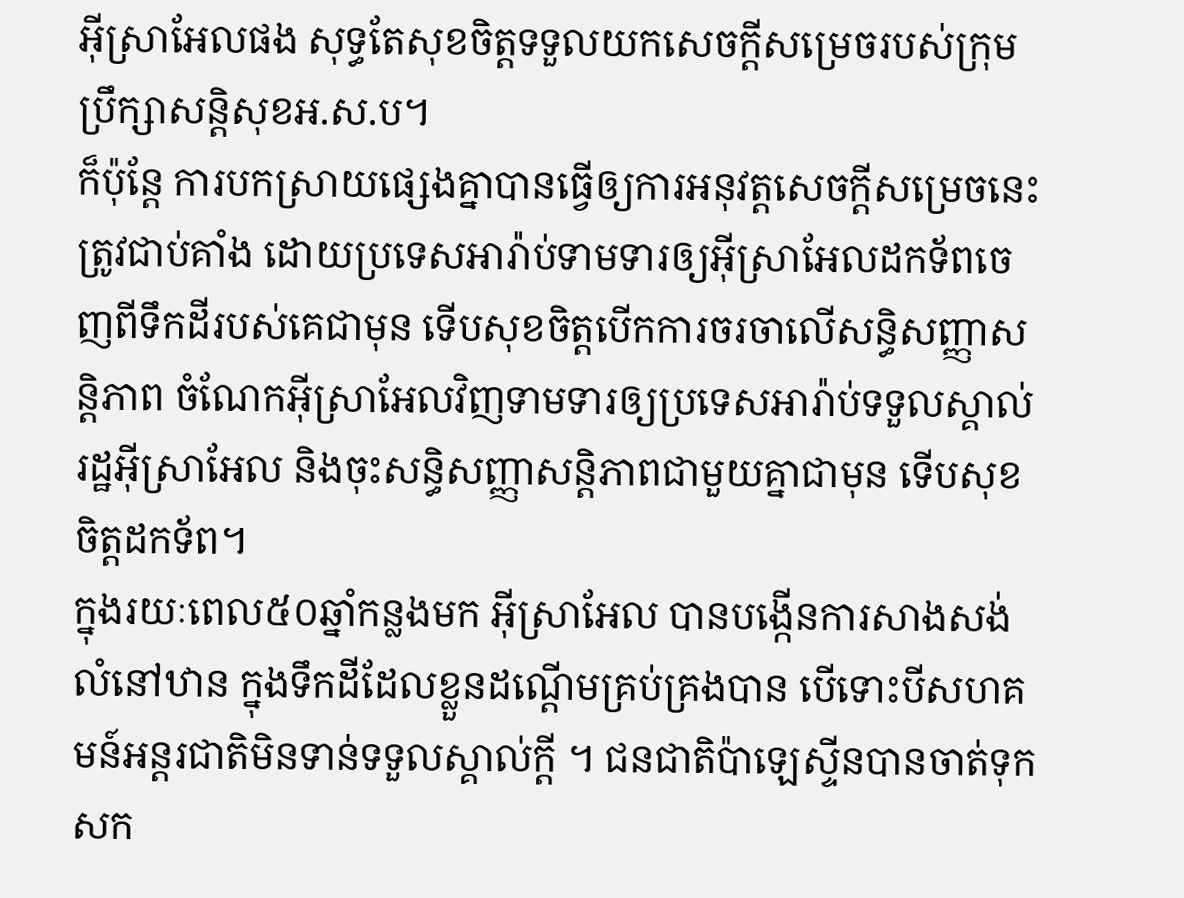អ៊ីស្រាអែលផង សុទ្ធតែសុខចិត្តទទួលយកសេចក្តីសម្រេចរបស់ក្រុមប្រឹក្សាសន្តិសុខអ.ស.ប។
ក៏ប៉ុន្តែ ការបកស្រាយផ្សេងគ្នាបានធ្វើឲ្យការអនុវត្តសេចក្តីសម្រេចនេះត្រូវជាប់គាំង ដោយប្រទេសអារ៉ាប់ទាមទារឲ្យអ៊ីស្រាអែលដកទ័ពចេញពីទឹកដីរបស់គេជាមុន ទើបសុខចិត្តបើកការចរចាលើសន្ធិសញ្ញាសន្តិភាព ចំណែកអ៊ីស្រាអែលវិញទាមទារឲ្យប្រទេសអារ៉ាប់ទទួលស្គាល់រដ្ឋអ៊ីស្រាអែល និងចុះសន្ធិសញ្ញាសន្តិភាពជាមួយគ្នាជាមុន ទើបសុខចិត្តដកទ័ព។
ក្នុងរយៈពេល៥០ឆ្នាំកន្លងមក អ៊ីស្រាអែល បានបង្កើនការសាងសង់លំនៅឋាន ក្នុងទឹកដីដែលខ្លួនដណ្តើមគ្រប់គ្រងបាន បើទោះបីសហគមន៍អន្តរជាតិមិនទាន់ទទួលស្គាល់ក្តី ។ ជនជាតិប៉ាឡេស្ទីនបានចាត់ទុកសក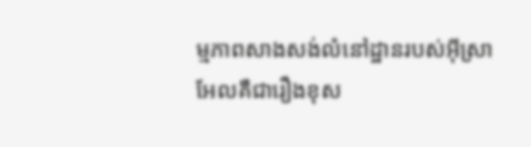ម្មភាពសាងសង់លំនៅដ្ឋានរបស់អ៊ីស្រាអែលគឺជារឿងខុស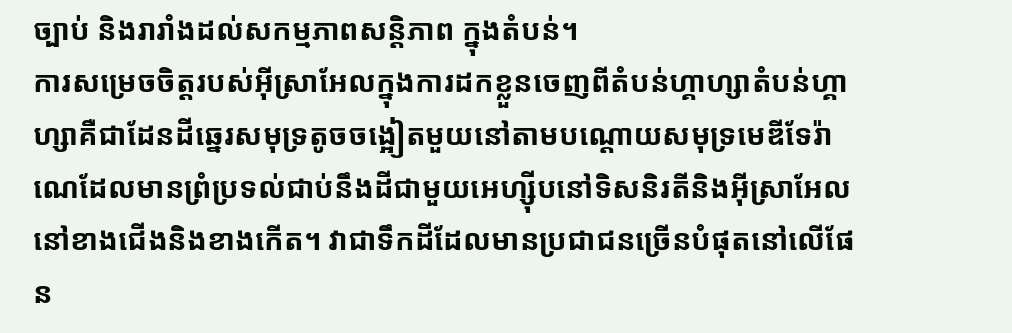ច្បាប់ និងរារាំងដល់សកម្មភាពសន្តិភាព ក្នុងតំបន់។
ការសម្រេចចិត្តរបស់អ៊ីស្រាអែលក្នុងការដកខ្លួនចេញពីតំបន់ហ្គាហ្សាតំបន់ហ្គាហ្សាគឺជាដែនដីឆ្នេរសមុទ្រតូចចង្អៀតមួយនៅតាមបណ្តោយសមុទ្រមេឌីទែរ៉ាណេដែលមានព្រំប្រទល់ជាប់នឹងដីជាមួយអេហ្ស៊ីបនៅទិសនិរតីនិងអ៊ីស្រាអែលនៅខាងជើងនិងខាងកើត។ វាជាទឹកដីដែលមានប្រជាជនច្រើនបំផុតនៅលើផែន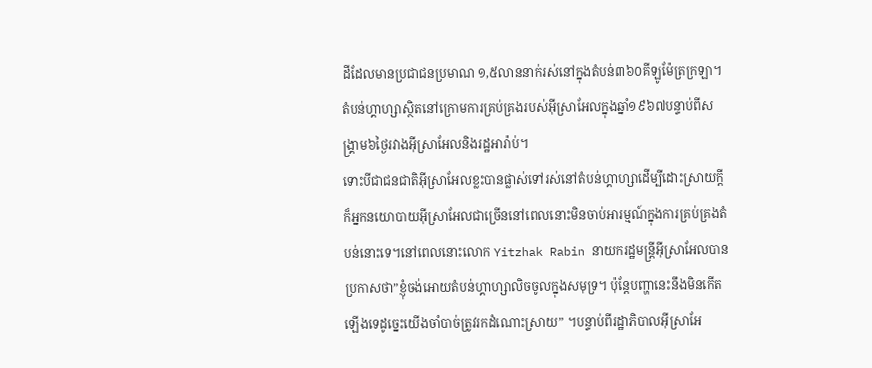ដីដែលមានប្រជាជនប្រមាណ ១,៥លាននាក់រស់នៅក្នុងតំបន់៣៦០គីឡូម៉ែត្រក្រឡា។តំបន់ហ្គាហ្សាស្ថិតនៅក្រោមការគ្រប់គ្រងរបស់អ៊ីស្រាអែលក្នុងឆ្នាំ១៩៦៧បន្ទាប់ពីសង្គ្រាម៦ថ្ងៃរវាងអ៊ីស្រាអែលនិងរដ្ឋអារ៉ាប់។
ទោះបីជាជនជាតិអ៊ីស្រាអែលខ្លះបានផ្លាស់ទៅរស់នៅតំបន់ហ្គាហ្សាដើម្បីដោះស្រាយក្តីក៏អ្នកនយោបាយអ៊ីស្រាអែលជាច្រើននៅពេលនោះមិនចាប់អារម្មណ៍ក្នុងការគ្រប់គ្រងតំបន់នោះទេ។នៅពេលនោះលោក Yitzhak Rabin នាយករដ្ឋមន្ត្រីអ៊ីស្រាអែលបានប្រកាសថា”ខ្ញុំចង់អោយតំបន់ហ្គាហ្សាលិចចូលក្នុងសមុទ្រ។ ប៉ុន្តែបញ្ហានេះនឹងមិនកើតឡើងទេដូច្នេះយើងចាំបាច់ត្រូវរកដំណោះស្រាយ” ។បន្ទាប់ពីរដ្ឋាភិបាលអ៊ីស្រាអែ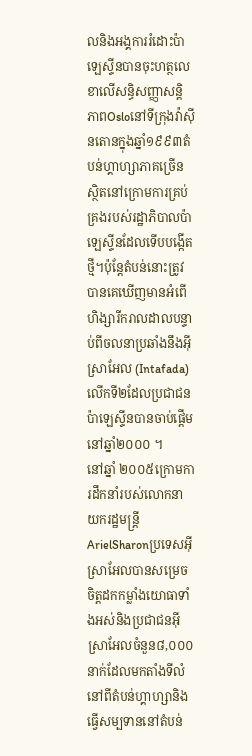លនិងអង្គការរំដោះប៉ាឡេស្ទីនបានចុះហត្ថលេខាលើសន្ធិសញ្ញាសន្តិភាពOsloនៅទីក្រុងវ៉ាស៊ីនតោនក្នុងឆ្នាំ១៩៩៣តំបន់ហ្គាហ្សាភាគច្រើនស្ថិតនៅក្រោមការគ្រប់គ្រងរបស់រដ្ឋាភិបាលប៉ាឡេស្ទីនដែលទើបបង្កើតថ្មី។ប៉ុន្តែតំបន់នោះត្រូវបានគេឃើញមានអំពើហិង្សារីករាលដាលបន្ទាប់ពីចលនាប្រឆាំងនឹងអ៊ីស្រាអែល (Intafada) លើកទី២ដែលប្រជាជនប៉ាឡេស្ទីនបានចាប់ផ្តើមនៅឆ្នាំ២០០០ ។
នៅឆ្នាំ ២០០៥ក្រោមការដឹកនាំរបស់លោកនាយករដ្ឋមន្ត្រីArielSharonប្រទេសអ៊ីស្រាអែលបានសម្រេចចិត្តដកកម្លាំងយោធាទាំងអស់និងប្រជាជនអ៊ីស្រាអែលចំនួន៨,០០០នាក់ដែលមកតាំងទីលំនៅពីតំបន់ហ្គាហ្សានិងធ្វើសម្បទាននៅតំបន់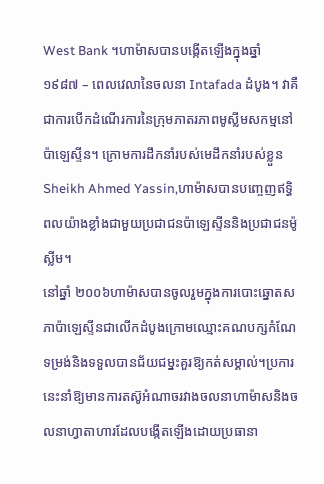West Bank ។ហាម៉ាសបានបង្កើតឡើងក្នុងឆ្នាំ ១៩៨៧ – ពេលវេលានៃចលនា Intafada ដំបូង។ វាគឺជាការបើកដំណើរការនៃក្រុមភាតរភាពមូស្លីមសកម្មនៅប៉ាឡេស្ទីន។ ក្រោមការដឹកនាំរបស់មេដឹកនាំរបស់ខ្លួន Sheikh Ahmed Yassin,ហាម៉ាសបានបញ្ចេញឥទ្ធិពលយ៉ាងខ្លាំងជាមួយប្រជាជនប៉ាឡេស្ទីននិងប្រជាជនម៉ូស្លីម។
នៅឆ្នាំ ២០០៦ហាម៉ាសបានចូលរួមក្នុងការបោះឆ្នោតសភាប៉ាឡេស្ទីនជាលើកដំបូងក្រោមឈ្មោះគណបក្សកំណែទម្រង់និងទទួលបានជ័យជម្នះគួរឱ្យកត់សម្គាល់។ប្រការនេះនាំឱ្យមានការតស៊ូអំណាចរវាងចលនាហាម៉ាសនិងចលនាហ្វាតាហារដែលបង្កើតឡើងដោយប្រធានា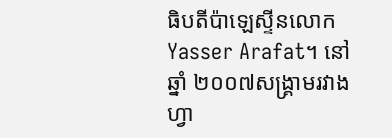ធិបតីប៉ាឡេស្ទីនលោក Yasser Arafat។ នៅឆ្នាំ ២០០៧សង្គ្រាមរវាងហ្វា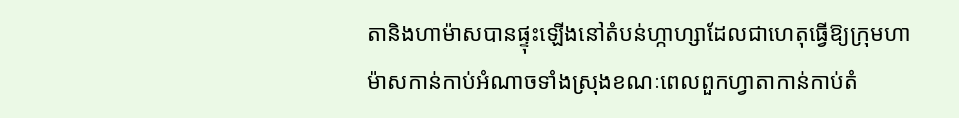តានិងហាម៉ាសបានផ្ទុះឡើងនៅតំបន់ហ្កាហ្សាដែលជាហេតុធ្វើឱ្យក្រុមហាម៉ាសកាន់កាប់អំណាចទាំងស្រុងខណៈពេលពួកហ្វាតាកាន់កាប់តំ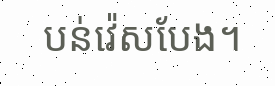បន់វ៉េសបែង។